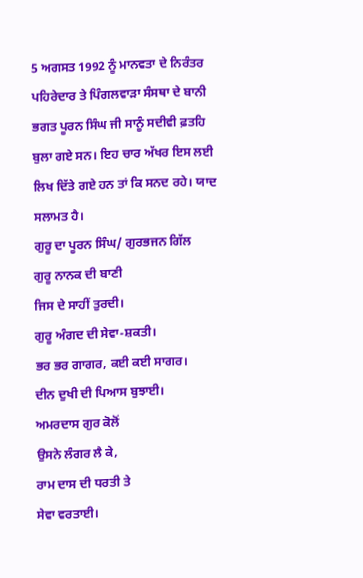5 ਅਗਸਤ 1992 ਨੂੰ ਮਾਨਵਤਾ ਦੇ ਨਿਰੰਤਰ ਪਹਿਰੇਦਾਰ ਤੇ ਪਿੰਗਲਵਾੜਾ ਸੰਸਥਾ ਦੇ ਬਾਨੀ ਭਗਤ ਪੂਰਨ ਸਿੰਘ ਜੀ ਸਾਨੂੰ ਸਦੀਵੀ ਫ਼ਤਹਿ ਬੁਲਾ ਗਏ ਸਨ। ਇਹ ਚਾਰ ਅੱਖਰ ਇਸ ਲਈ ਲਿਖ ਦਿੱਤੇ ਗਏ ਹਨ ਤਾਂ ਕਿ ਸਨਦ ਰਹੇ। ਯਾਦ ਸਲਾਮਤ ਹੈ।
ਗੁਰੂ ਦਾ ਪੂਰਨ ਸਿੰਘ/ ਗੁਰਭਜਨ ਗਿੱਲ
ਗੁਰੂ ਨਾਨਕ ਦੀ ਬਾਣੀ
ਜਿਸ ਦੇ ਸਾਹੀਂ ਤੁਰਦੀ।
ਗੁਰੂ ਅੰਗਦ ਦੀ ਸੇਵਾ-ਸ਼ਕਤੀ।
ਭਰ ਭਰ ਗਾਗਰ, ਕਈ ਕਈ ਸਾਗਰ।
ਦੀਨ ਦੁਖੀ ਦੀ ਪਿਆਸ ਬੁਝਾਈ।
ਅਮਰਦਾਸ ਗੁਰ ਕੋਲੋਂ
ਉਸਨੇ ਲੰਗਰ ਲੈ ਕੇ,
ਰਾਮ ਦਾਸ ਦੀ ਧਰਤੀ ਤੇ
ਸੇਵਾ ਵਰਤਾਈ।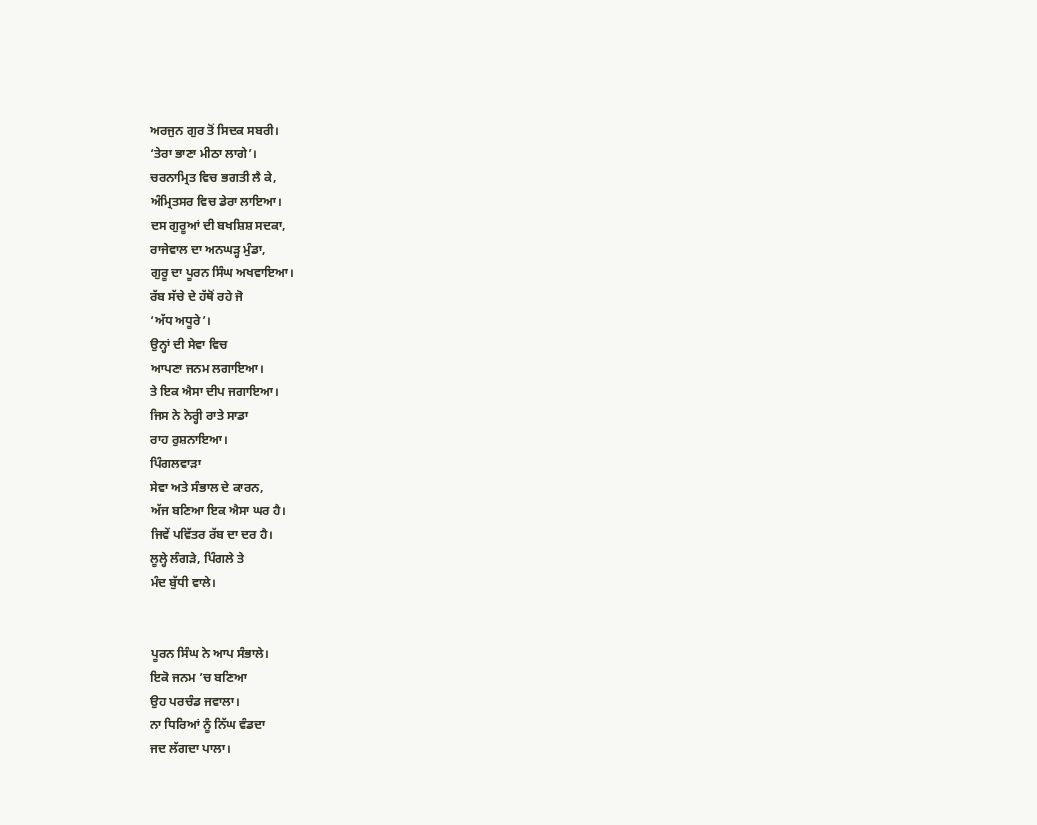ਅਰਜੁਨ ਗੁਰ ਤੋਂ ਸਿਦਕ ਸਬਰੀ।
‘ਤੇਰਾ ਭਾਣਾ ਮੀਠਾ ਲਾਗੇ’।
ਚਰਨਾਮ੍ਰਿਤ ਵਿਚ ਭਗਤੀ ਲੈ ਕੇ,
ਅੰਮ੍ਰਿਤਸਰ ਵਿਚ ਡੇਰਾ ਲਾਇਆ।
ਦਸ ਗੁਰੂਆਂ ਦੀ ਬਖਸ਼ਿਸ਼ ਸਦਕਾ,
ਰਾਜੇਵਾਲ ਦਾ ਅਨਘੜ੍ਹ ਮੁੰਡਾ,
ਗੁਰੂ ਦਾ ਪੂਰਨ ਸਿੰਘ ਅਖਵਾਇਆ।
ਰੱਬ ਸੱਚੇ ਦੇ ਹੱਥੋਂ ਰਹੇ ਜੋ
‘ਅੱਧ ਅਧੂਰੇ’।
ਉਨ੍ਹਾਂ ਦੀ ਸੇਵਾ ਵਿਚ
ਆਪਣਾ ਜਨਮ ਲਗਾਇਆ।
ਤੇ ਇਕ ਐਸਾ ਦੀਪ ਜਗਾਇਆ।
ਜਿਸ ਨੇ ਨੇਰ੍ਹੀ ਰਾਤੇ ਸਾਡਾ
ਰਾਹ ਰੁਸ਼ਨਾਇਆ।
ਪਿੰਗਲਵਾੜਾ
ਸੇਵਾ ਅਤੇ ਸੰਭਾਲ ਦੇ ਕਾਰਨ,
ਅੱਜ ਬਣਿਆ ਇਕ ਐਸਾ ਘਰ ਹੈ।
ਜਿਵੇਂ ਪਵਿੱਤਰ ਰੱਬ ਦਾ ਦਰ ਹੈ।
ਲੂਲ੍ਹੇ ਲੰਗੜੇ, ਪਿੰਗਲੇ ਤੇ
ਮੰਦ ਬੁੱਧੀ ਵਾਲੇ।


ਪੂਰਨ ਸਿੰਘ ਨੇ ਆਪ ਸੰਭਾਲੇ।
ਇਕੋ ਜਨਮ ’ਚ ਬਣਿਆ
ਉਹ ਪਰਚੰਡ ਜਵਾਲਾ।
ਨਾ ਧਿਰਿਆਂ ਨੂੰ ਨਿੱਘ ਵੰਡਦਾ
ਜਦ ਲੱਗਦਾ ਪਾਲਾ।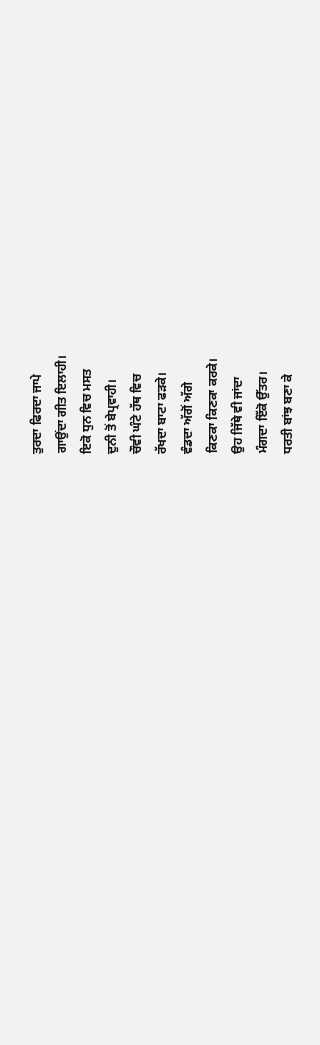ਤੁਰਦਾ ਫਿਰਦਾ ਜਾਪੇ
ਗਾਉਂਦਾ ਗੀਤ ਇਲਾਹੀ।
ਇਕੋ ਧੁਨ ਵਿਚ ਮਸਤ
ਦੁਨੀ ਤੋਂ ਬੇਪ੍ਰਵਾਹੀ।
ਚੌਵੀ ਘੰਟੇ ਹੱਥ ਵਿਚ
ਰੱਖਦਾ ਬਾਟਾ ਫੜਕੇ।
ਵੰਡਦਾ ਅੱਗੋਂ ਅੱਗੇ
ਕਿਣਕਾ ਕਿਣਕਾ ਕਰਕੇ।
ਉਹ ਜਿੱਥੇ ਵੀ ਜਾਂਦਾ
ਮੰਗਦਾ ਇੱਕੋ ਉੱਤਰ।
ਧਰਤੀ ਬਾਂਝ ਬਣਾ ਕੇ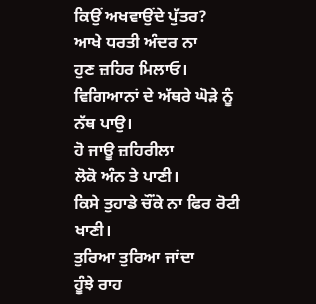ਕਿਉਂ ਅਖਵਾਉਂਦੇ ਪੁੱਤਰ?
ਆਖੇ ਧਰਤੀ ਅੰਦਰ ਨਾ
ਹੁਣ ਜ਼ਹਿਰ ਮਿਲਾਓ।
ਵਿਗਿਆਨਾਂ ਦੇ ਅੱਥਰੇ ਘੋੜੇ ਨੂੰ
ਨੱਥ ਪਾਉ।
ਹੋ ਜਾਊ ਜ਼ਹਿਰੀਲਾ
ਲੋਕੋ ਅੰਨ ਤੇ ਪਾਣੀ।
ਕਿਸੇ ਤੁਹਾਡੇ ਚੌਂਕੇ ਨਾ ਫਿਰ ਰੋਟੀ ਖਾਣੀ।
ਤੁਰਿਆ ਤੁਰਿਆ ਜਾਂਦਾ
ਹੂੰਝੇ ਰਾਹ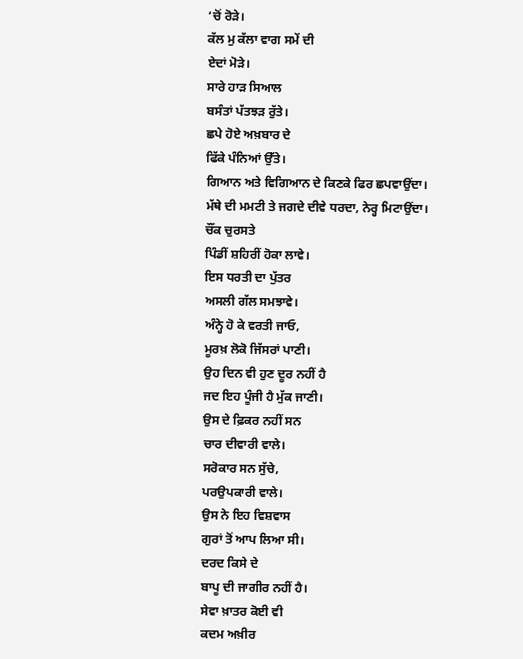‘ਚੋਂ ਰੋੜੇ।
ਕੱਲ ਮੁ ਕੱਲਾ ਵਾਗ ਸਮੇਂ ਦੀ
ਏਦਾਂ ਮੋੜੇ।
ਸਾਰੇ ਹਾੜ ਸਿਆਲ
ਬਸੰਤਾਂ ਪੱਤਝੜ ਰੁੱਤੇ।
ਛਪੇ ਹੋਏ ਅਖ਼ਬਾਰ ਦੇ
ਫਿੱਕੇ ਪੰਨਿਆਂ ਉੱਤੇ।
ਗਿਆਨ ਅਤੇ ਵਿਗਿਆਨ ਦੇ ਕਿਣਕੇ ਫਿਰ ਛਪਵਾਉਂਦਾ।
ਮੱਥੇ ਦੀ ਮਮਟੀ ਤੇ ਜਗਦੇ ਦੀਵੇ ਧਰਦਾ, ਨੇਰ੍ਹ ਮਿਟਾਉਂਦਾ।
ਚੌਂਕ ਚੁਰਸਤੇ
ਪਿੰਡੀਂ ਸ਼ਹਿਰੀਂ ਹੋਕਾ ਲਾਵੇ।
ਇਸ ਧਰਤੀ ਦਾ ਪੁੱਤਰ
ਅਸਲੀ ਗੱਲ ਸਮਝਾਵੇ।
ਅੰਨ੍ਹੇ ਹੋ ਕੇ ਵਰਤੀ ਜਾਓ,
ਮੂਰਖ਼ ਲੋਕੋ ਜਿੱਸਰਾਂ ਪਾਣੀ।
ਉਹ ਦਿਨ ਵੀ ਹੁਣ ਦੂਰ ਨਹੀਂ ਹੈ
ਜਦ ਇਹ ਪੂੰਜੀ ਹੈ ਮੁੱਕ ਜਾਣੀ।
ਉਸ ਦੇ ਫ਼ਿਕਰ ਨਹੀਂ ਸਨ
ਚਾਰ ਦੀਵਾਰੀ ਵਾਲੇ।
ਸਰੋਕਾਰ ਸਨ ਸੁੱਚੇ,
ਪਰਉਪਕਾਰੀ ਵਾਲੇ।
ਉਸ ਨੇ ਇਹ ਵਿਸ਼ਵਾਸ
ਗੁਰਾਂ ਤੋਂ ਆਪ ਲਿਆ ਸੀ।
ਦਰਦ ਕਿਸੇ ਦੇ
ਬਾਪੂ ਦੀ ਜਾਗੀਰ ਨਹੀਂ ਹੈ।
ਸੇਵਾ ਖ਼ਾਤਰ ਕੋਈ ਵੀ
ਕਦਮ ਅਖ਼ੀਰ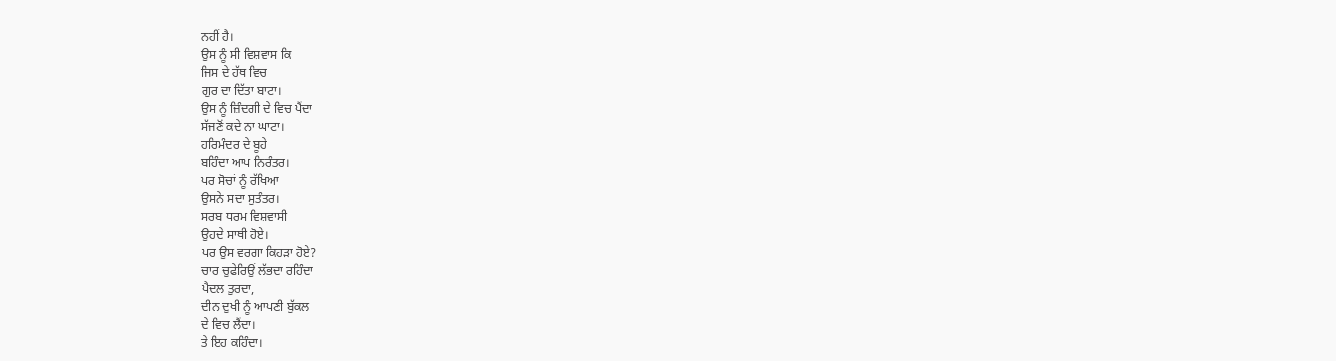ਨਹੀਂ ਹੈ।
ਉਸ ਨੂੰ ਸੀ ਵਿਸ਼ਵਾਸ ਕਿ
ਜਿਸ ਦੇ ਹੱਥ ਵਿਚ
ਗੁਰ ਦਾ ਦਿੱਤਾ ਬਾਟਾ।
ਉਸ ਨੂੰ ਜ਼ਿੰਦਗੀ ਦੇ ਵਿਚ ਪੈਂਦਾ
ਸੱਜਣੋਂ ਕਦੇ ਨਾ ਘਾਟਾ।
ਹਰਿਮੰਦਰ ਦੇ ਬੂਹੇ
ਬਹਿੰਦਾ ਆਪ ਨਿਰੰਤਰ।
ਪਰ ਸੋਚਾਂ ਨੂੰ ਰੱਖਿਆ
ਉਸਨੇ ਸਦਾ ਸੁਤੰਤਰ।
ਸਰਬ ਧਰਮ ਵਿਸ਼ਵਾਸੀ
ਉਹਦੇ ਸਾਥੀ ਹੋਏ।
ਪਰ ਉਸ ਵਰਗਾ ਕਿਹੜਾ ਹੋਏ?
ਚਾਰ ਚੁਫੇਰਿਉਂ ਲੱਭਦਾ ਰਹਿੰਦਾ
ਪੈਦਲ ਤੁਰਦਾ,
ਦੀਨ ਦੁਖੀ ਨੂੰ ਆਪਣੀ ਬੁੱਕਲ
ਦੇ ਵਿਚ ਲੈਂਦਾ।
ਤੇ ਇਹ ਕਹਿੰਦਾ।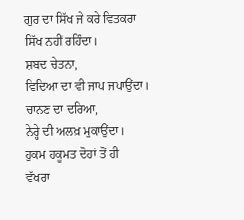ਗੁਰ ਦਾ ਸਿੱਖ ਜੇ ਕਰੇ ਵਿਤਕਰਾ
ਸਿੱਖ ਨਹੀਂ ਰਹਿੰਦਾ।
ਸ਼ਬਦ ਚੇਤਨਾ,
ਵਿਦਿਆ ਦਾ ਵੀ ਜਾਪ ਜਪਾਉਂਦਾ।
ਚਾਨਣ ਦਾ ਦਰਿਆ,
ਨੇਰ੍ਹੇ ਦੀ ਅਲਖ਼ ਮੁਕਾਉਂਦਾ।
ਹੁਕਮ ਹਕੂਮਤ ਦੋਹਾਂ ਤੋਂ ਹੀ
ਵੱਖਰਾ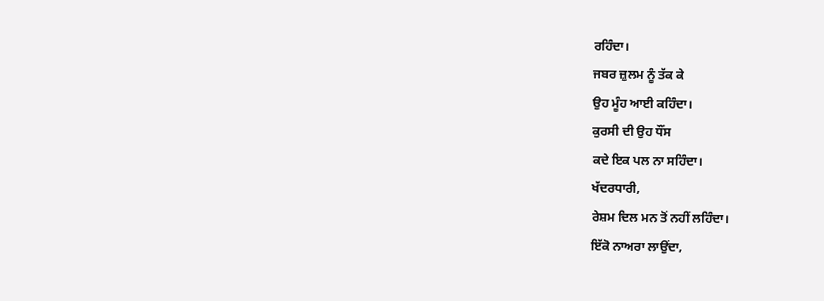ਰਹਿੰਦਾ।
ਜਬਰ ਜ਼ੁਲਮ ਨੂੰ ਤੱਕ ਕੇ
ਉਹ ਮੂੰਹ ਆਈ ਕਹਿੰਦਾ।
ਕੁਰਸੀ ਦੀ ਉਹ ਧੌਂਸ
ਕਦੇ ਇਕ ਪਲ ਨਾ ਸਹਿੰਦਾ।
ਖੱਦਰਧਾਰੀ,
ਰੇਸ਼ਮ ਦਿਲ ਮਨ ਤੋਂ ਨਹੀਂ ਲਹਿੰਦਾ।
ਇੱਕੋ ਨਾਅਰਾ ਲਾਉਂਦਾ,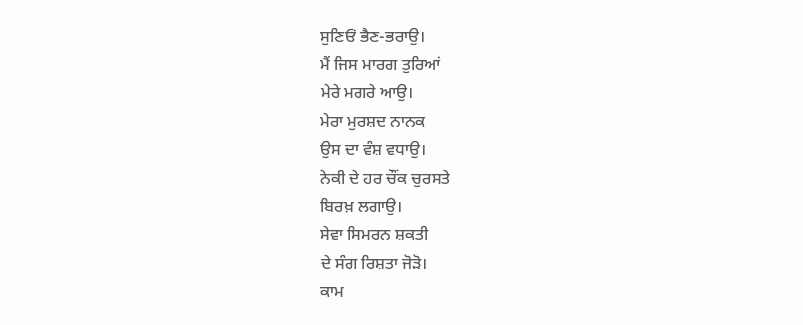ਸੁਣਿਓਂ ਭੈਣ-ਭਰਾਉ।
ਮੈਂ ਜਿਸ ਮਾਰਗ ਤੁਰਿਆਂ
ਮੇਰੇ ਮਗਰੇ ਆਉ।
ਮੇਰਾ ਮੁਰਸ਼ਦ ਨਾਨਕ
ਉਸ ਦਾ ਵੰਸ਼ ਵਧਾਉ।
ਨੇਕੀ ਦੇ ਹਰ ਚੌਂਕ ਚੁਰਸਤੇ
ਬਿਰਖ਼ ਲਗਾਉ।
ਸੇਵਾ ਸਿਮਰਨ ਸ਼ਕਤੀ
ਦੇ ਸੰਗ ਰਿਸ਼ਤਾ ਜੋੜੋ।
ਕਾਮ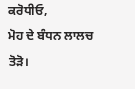ਕਰੋਧੀਓ,
ਮੋਹ ਦੇ ਬੰਧਨ ਲਾਲਚ ਤੋੜੋ।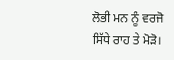ਲੋਭੀ ਮਨ ਨੂੰ ਵਰਜੋ
ਸਿੱਧੇ ਰਾਹ ਤੇ ਮੋੜੋ।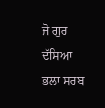ਜੋ ਗੁਰ ਦੱਸਿਆ
ਭਲਾ ਸਰਬ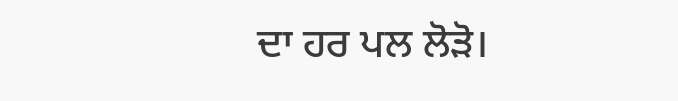ਦਾ ਹਰ ਪਲ ਲੋੜੋ।